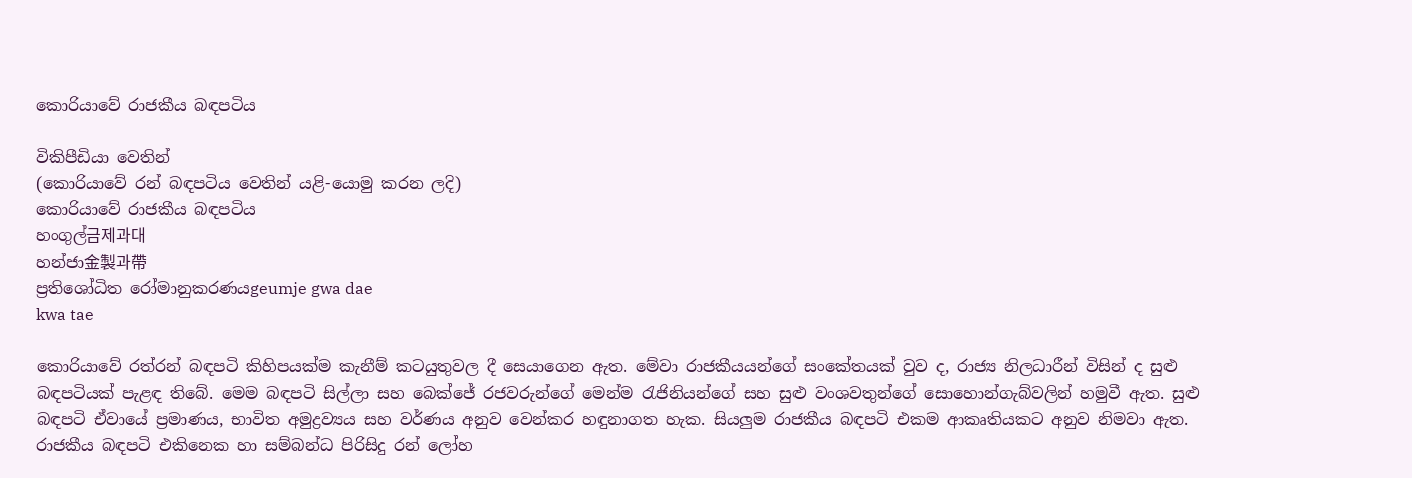කොරියාවේ රාජකීය බඳපටිය

විකිපීඩියා වෙතින්
(කොරියාවේ රන් බඳපටිය වෙතින් යළි-යොමු කරන ලදි)
කොරියාවේ රාජකීය බඳපටිය
හංගුල්금제과대
හන්ජා金製과帶
ප්‍රතිශෝධිත රෝමානුකරණයgeumje gwa dae
kwa tae

කොරියාවේ රත්රන් බඳපටි කිහිපයක්ම කැනීම් කටයුතුවල දී සෙයාගෙන ඇත. මේවා රාජකීයයන්ගේ සංකේතයක් වුව ද, රාජ්‍ය නිලධාරීන් විසින් ද සුළු බඳපටියක් පැළඳ තිබේ. මෙම බඳපටි සිල්ලා සහ බෙක්ජේ රජවරුන්ගේ මෙන්ම රැජිනියන්ගේ සහ සුළු වංශවතුන්ගේ සොහොන්ගැබ්වලින් හමුවී ඇත. සුළු බඳපටි ඒවායේ ප්‍රමාණය, භාවිත අමුද්‍රව්‍යය සහ වර්ණය අනුව වෙන්කර හඳුනාගත හැක. සියලුම රාජකීය බඳපටි එකම ආකෘතියකට අනුව නිමවා ඇත. රාජකීය බඳපටි එකිනෙක හා සම්බන්ධ පිරිසිදු රන් ලෝහ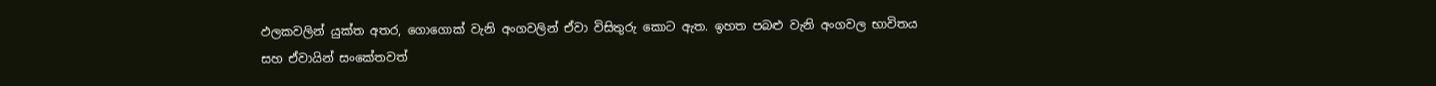ඵලකවලින් යුක්ත අතර, ගොගොක් වැනි අංගවලින් ඒවා විසිතුරු කොට ඇත. ඉහත පබළු වැනි අංගවල භාවිතය සහ ඒවායින් සංකේතවත්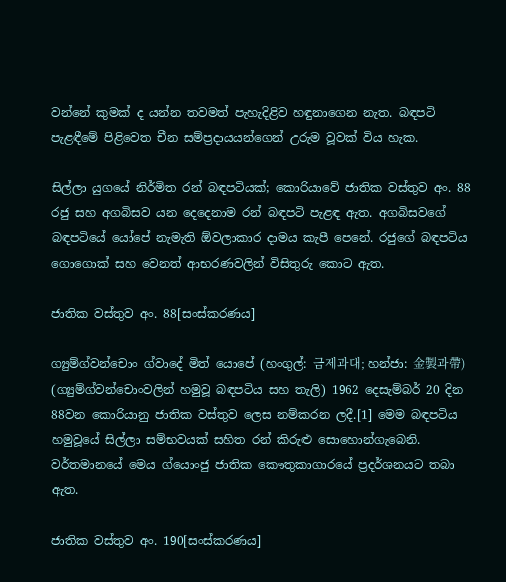වන්නේ කුමක් ද යන්න තවමත් පැහැදිළිව හඳුනාගෙන නැත. බඳපටි පැළඳීමේ පිළිවෙත චීන සම්ප්‍රදායයන්ගෙන් උරුම වූවක් විය හැක.

සිල්ලා යුගයේ නිර්මිත රන් බඳපටියක්; කොරියාවේ ජාතික වස්තුව අං. 88
රජු සහ අගබිසව යන දෙදෙනාම රන් බඳපටි පැළඳ ඇත. අගබිසවගේ බඳපටියේ යෝපේ නැමැති ඕවලාකාර දාමය කැපී පෙනේ. රජුගේ බඳපටිය ගොගොක් සහ වෙනත් ආභරණවලින් විසිතුරු කොට ඇත.

ජාතික වස්තුව අං. 88[සංස්කරණය]

ග්‍යුම්ග්වන්චොං ග්වාදේ මිත් යොපේ (හංගුල්: 금제과대; හන්ජා: 金製과帶) (ග්‍යුම්ග්වන්චොංවලින් හමුවූ බඳපටිය සහ තැලි) 1962 දෙසැම්බර් 20 දින 88වන කොරියානු ජාතික වස්තුව ලෙස නම්කරන ලදී.[1] මෙම බඳපටිය හමුවූයේ සිල්ලා සම්භවයක් සහිත රන් කිරුළු සොහොන්ගැබෙනි. වර්තමානයේ මෙය ග්යොංජු ජාතික කෞතුකාගාරයේ ප්‍රදර්ශනයට තබා ඇත.

ජාතික වස්තුව අං. 190[සංස්කරණය]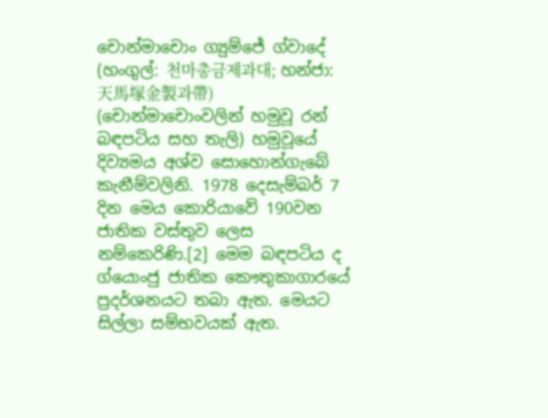චොන්මාචොං ග්‍යුම්ජේ ග්වාදේ (හංගුල්: 천마총금제과대; හන්ජා: 天馬塚金製과帶) (චොන්මාචොංවලින් හමුවූ රන් බඳපටිය සහ තැලි) හමුවූයේ දිව්‍යමය අශ්ව සොහොන්ගැබේ කැනීම්වලිනි. 1978 දෙසැම්බර් 7 දින මෙය කොරියාවේ 190වන ජාතික වස්තුව ලෙස නම්කෙරිණි.[2] මෙම බඳපටිය ද ග්යොංජු ජාතික කෞතුකාගාරයේ ප්‍රදර්ශනයට තබා ඇත. මෙයට සිල්ලා සම්භවයක් ඇත.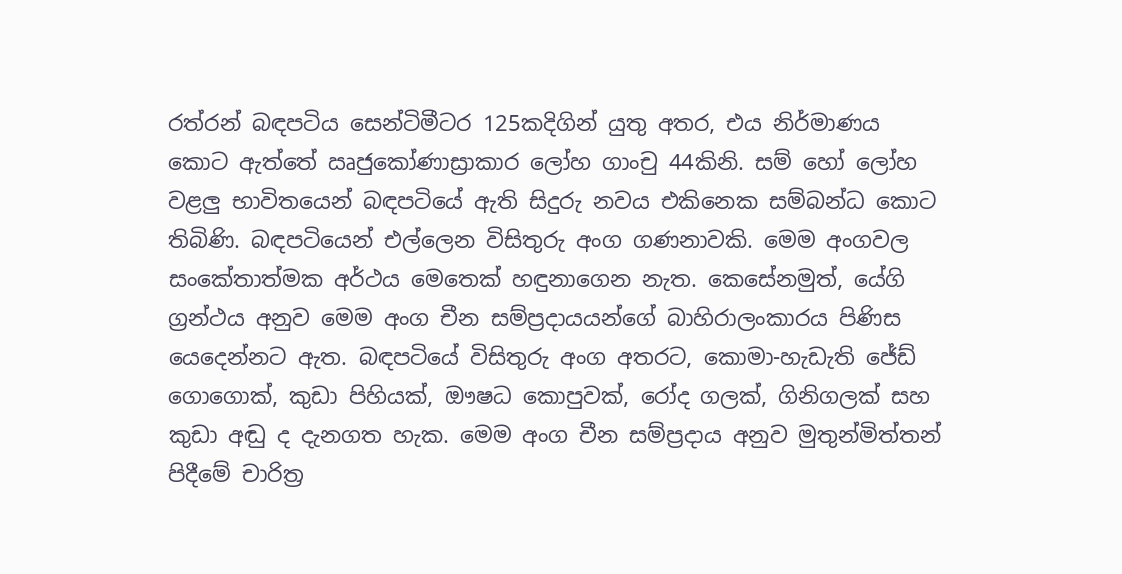රත්රන් බඳපටිය සෙන්ටිමීටර 125කදිගින් යුතු අතර, එය නිර්මාණය කොට ඇත්තේ ඍජුකෝණාස්‍රාකාර ලෝහ ගාංචු 44කිනි. සම් හෝ ලෝහ වළලු භාවිතයෙන් බඳපටියේ ඇති සිදුරු නවය එකිනෙක සම්බන්ධ කොට තිබිණි. බඳපටියෙන් එල්ලෙන විසිතුරු අංග ගණනාවකි. මෙම අංගවල සංකේතාත්මක අර්ථය මෙතෙක් හඳුනාගෙන නැත. කෙසේනමුත්, යේගි ග්‍රන්ථය අනුව මෙම අංග චීන සම්ප්‍රදායයන්ගේ බාහිරාලංකාරය පිණිස යෙදෙන්නට ඇත. බඳපටියේ විසිතුරු අංග අතරට, කොමා-හැඩැති ජේඩ් ගොගොක්, කුඩා පිහියක්, ඖෂධ කොපුවක්, රෝද ගලක්, ගිනිගලක් සහ කුඩා අඬු ද දැනගත හැක. මෙම අංග චීන සම්ප්‍රදාය අනුව මුතුන්මිත්තන් පිදීමේ චාරිත්‍ර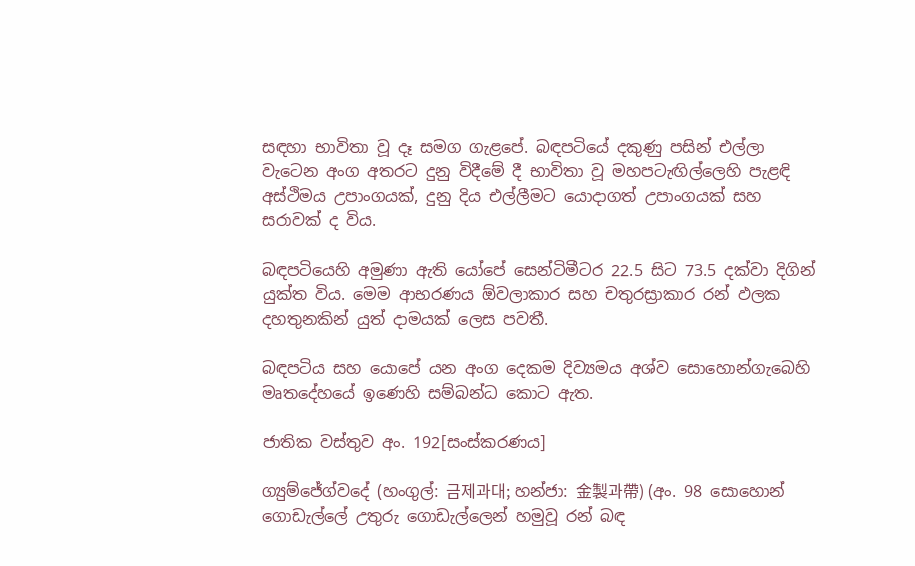සඳහා භාවිතා වූ දෑ සමග ගැළපේ. බඳපටියේ දකුණු පසින් එල්ලා වැටෙන අංග අතරට දුනු විදීමේ දී භාවිතා වූ මහපටැඟිල්ලෙහි පැළඳි අස්ථිමය උපාංගයක්, දුනු දිය එල්ලීමට යොදාගත් උපාංගයක් සහ සරාවක් ද විය.

බඳපටියෙහි අමුණා ඇති යෝපේ සෙන්ටිමීටර 22.5 සිට 73.5 දක්වා දිගින් යුක්ත විය. මෙම ආභරණය ඕවලාකාර සහ චතුරස්‍රාකාර රන් ඵලක දහතුනකින් යුත් දාමයක් ලෙස පවතී.

බඳපටිය සහ යොපේ යන අංග දෙකම දිව්‍යමය අශ්ව සොහොන්ගැබෙහි මෘතදේහයේ ඉණෙහි සම්බන්ධ කොට ඇත.

ජාතික වස්තුව අං. 192[සංස්කරණය]

ග්‍යුම්ජේග්වදේ (හංගුල්: 금제과대; හන්ජා: 金製과帶) (අං. 98 සොහොන් ගොඩැල්ලේ උතුරු ගොඩැල්ලෙන් හමුවූ රන් බඳ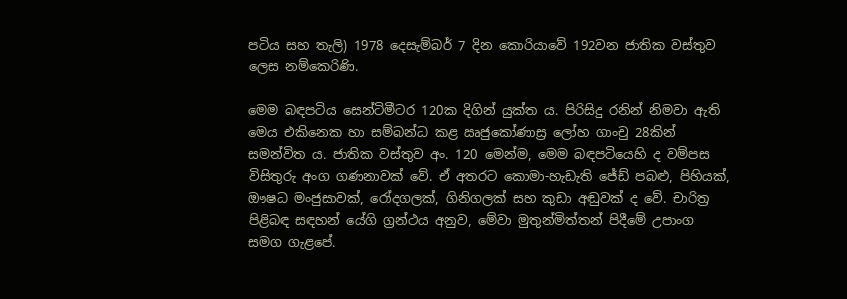පටිය සහ තැලි) 1978 දෙසැම්බර් 7 දින කොරියාවේ 192වන ජාතික වස්තුව ලෙස නම්කෙරිණි.

මෙම බඳපටිය සෙන්ටිමීටර 120ක දිගින් යුක්ත ය. පිරිසිදු රනින් නිමවා ඇති මෙය එකිනෙක හා සම්බන්ධ කළ ඍජුකෝණාස්‍ර ලෝහ ගාංචු 28කින් සමන්විත ය. ජාතික වස්තුව අං. 120 මෙන්ම, මෙම බඳපටියෙහි ද වම්පස විසිතුරු අංග ගණනාවක් වේ. ඒ අතරට කොමා-හැඩැති ජේඩ් පබළු, පිහියක්, ඖෂධ මංජුසාවක්, රෝදගලක්, ගිනිගලක් සහ කුඩා අඬුවක් ද වේ. චාරිත්‍ර පිළිබඳ සඳහන් යේගි ග්‍රන්ථය අනුව, මේවා මුතුන්මිත්තන් පිදීමේ උපාංග සමග ගැළපේ.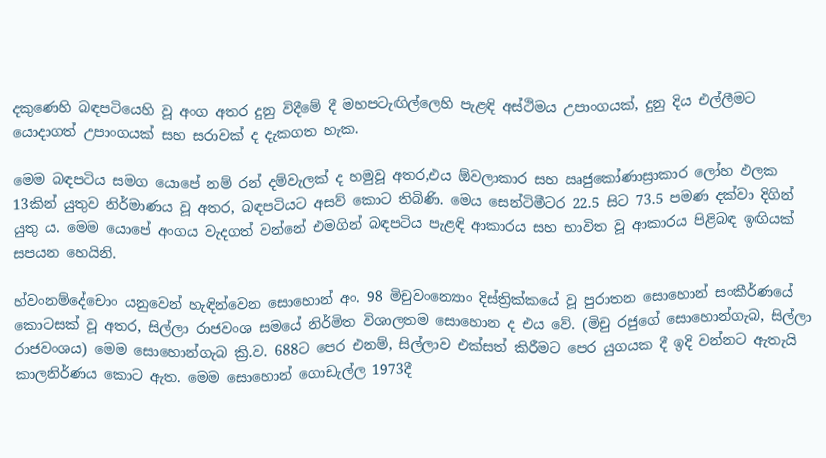දකුණෙහි බඳපටියෙහි වූ අංග අතර දුනු විදීමේ දී මහපටැඟිල්ලෙහි පැළඳි අස්ථිමය උපාංගයක්, දුනු දිය එල්ලීමට යොදාගත් උපාංගයක් සහ සරාවක් ද දැකගත හැක.

මෙම බඳපටිය සමග යොපේ නම් රන් දම්වැලක් ද හමුවූ අතර,එය ඕවලාකාර සහ ඍජුකෝණාස්‍රාකාර ලෝහ ඵලක 13කින් යුතුව නිර්මාණය වූ අතර, බඳපටියට අසව් කොට තිබිණි. මෙය සෙන්ටිමීටර 22.5 සිට 73.5 පමණ දක්වා දිගින් යුතු ය. මෙම යොපේ අංගය වැදගත් වන්නේ එමගින් බඳපටිය පැළඳි ආකාරය සහ භාවිත වූ ආකාරය පිළිබඳ ඉඟියක් සපයන හෙයිනි.

හ්වංනම්දේචොං යනුවෙන් හැඳින්වෙන සොහොන් අං. 98 මිචුවංන්‍යොං දිස්ත්‍රික්කයේ වූ පුරාතන සොහොන් සංකීර්ණයේ කොටසක් වූ අතර, සිල්ලා රාජවංශ සමයේ නිර්මිත විශාලතම සොහොන ද එය වේ. (මිචු රජුගේ සොහොන්ගැබ, සිල්ලා රාජවංශය) මෙම සොහොන්ගැබ ක්‍රි.ව. 688ට පෙර එනම්, සිල්ලාව එක්සත් කිරීමට පෙර යුගයක දී ඉදි වන්නට ඇතැයි කාලනිර්ණය කොට ඇත. මෙම ‍සොහොන් ගොඩැල්ල 1973දී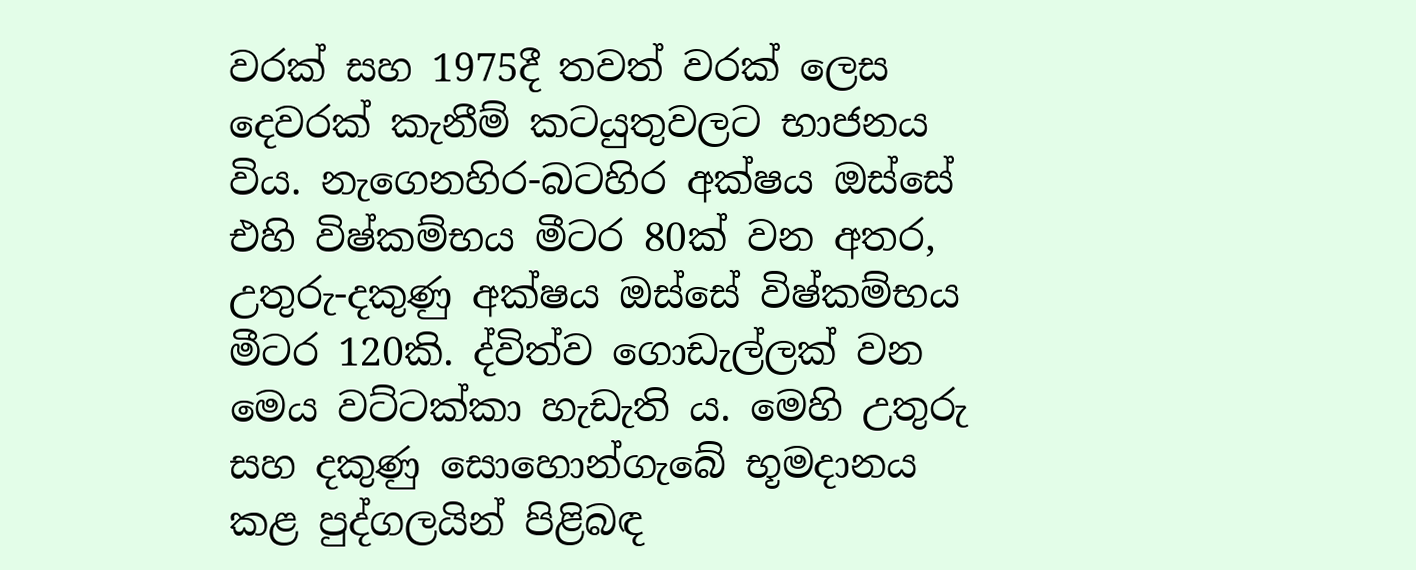වරක් සහ 1975දී තවත් වරක් ලෙස දෙවරක් කැනීම් කටයුතුවලට භාජනය විය. නැගෙනහිර-බටහිර අක්ෂය ඔස්සේ එහි විෂ්කම්භය මීටර 80ක් වන අතර, උතුරු-දකුණු අක්ෂය ඔස්සේ විෂ්කම්භය මීටර 120කි. ද්විත්ව ගොඩැල්ලක් වන මෙය වට්ටක්කා හැඩැති ය. මෙහි උතුරු සහ දකුණු සොහොන්ගැබේ භූමදානය කළ පුද්ගලයින් පිළිබඳ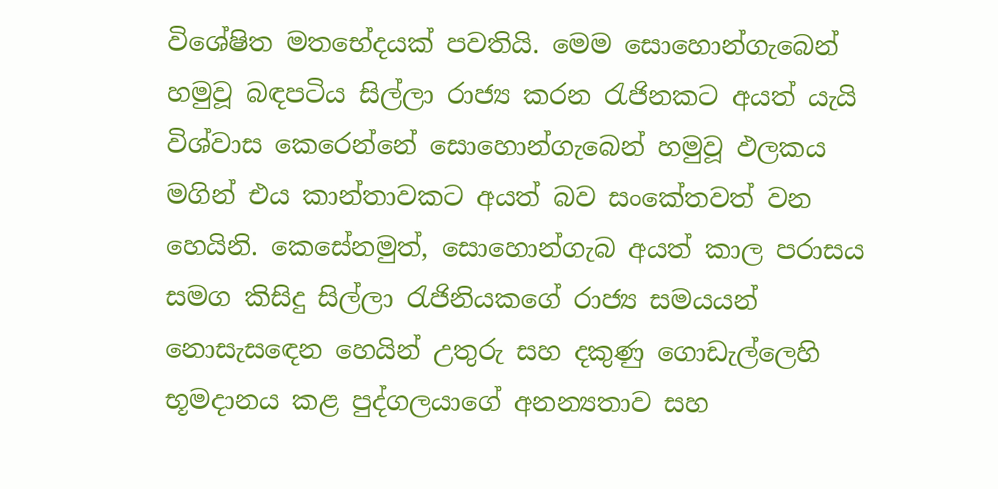විශේෂිත මතභේදයක් පවතියි. මෙම සොහොන්ගැබෙන් හමුවූ බඳපටිය සිල්ලා රාජ්‍ය කරන රැජිනකට අයත් යැයි විශ්වාස කෙරෙන්නේ සොහොන්ගැබෙන් හමුවූ ඵලකය මගින් එය කාන්තාවකට අයත් බව සංකේතවත් වන හෙයිනි. කෙසේනමුත්, සොහොන්ගැබ අයත් කාල පරාසය සමග කිසිදු සිල්ලා රැජිනිය‍කගේ රාජ්‍ය සමයයන් නොසැස‍ඳෙන හෙයින් උතුරු සහ දකුණු ගොඩැල්ලෙහි භූමදානය කළ පුද්ගලයාගේ අනන්‍යතාව සහ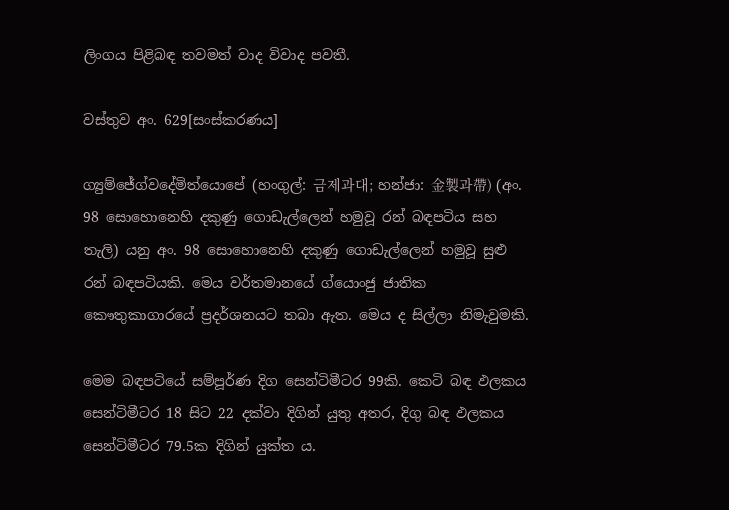ලිංගය පිළිබඳ තවමත් වාද විවාද පවතී.

වස්තුව අං. 629[සංස්කරණය]

ග්‍යුම්ජේග්වදේමිත්යොපේ (හංගුල්: 금제과대; හන්ජා: 金製과帶) (අං. 98 සොහොනෙහි දකුණු ගොඩැල්ලෙන් හමුවූ රන් බඳපටිය සහ තැලි) යනු අං. 98 සොහොනෙහි දකුණු ගොඩැල්ලෙන් හමුවූ සුළු රන් බඳපටියකි. මෙය වර්තමානයේ ග්යොංජු ජාතික කෞතුකාගාරයේ ප්‍රදර්ශනයට තබා ඇත. මෙය ද සිල්ලා නිමැවුමකි.

මෙම බඳපටියේ සම්පූර්ණ දිග සෙන්ටිමීටර 99කි. කෙටි බඳ ඵලකය සෙන්ටිමීටර 18 සිට 22 දක්වා දිගින් යුතු අතර, දිගු බඳ ඵලකය සෙන්ටිමීටර 79.5ක දිගින් යුක්ත ය.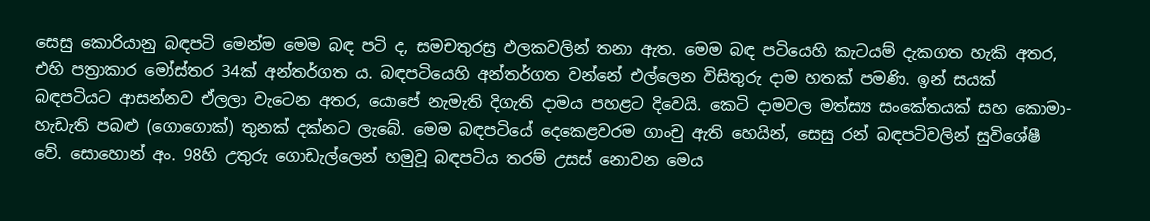සෙසු කොරියානු බඳපටි මෙන්ම මෙම බඳ පටි ද, සමචතුරස්‍ර ඵලකවලින් තනා ඇත. මෙම බඳ පටියෙහි කැටයම් දැකගත හැකි අතර, එහි පත්‍රාකාර මෝස්තර 34ක් අන්තර්ගත ය. බඳපටියෙහි අන්තර්ගත වන්නේ එල්ලෙන විසිතුරු දාම හතක් පමණි. ඉන් සයක් බඳපටියට ආසන්නව ඒලලා වැටෙන අතර, යොපේ නැමැති දිගැති දාමය පහළට දිවෙයි. කෙටි දාමවල මත්ස්‍ය සංකේතයක් සහ කොමා-හැඩැති පබළු (ගොගොක්) තුනක් දක්නට ලැබේ. මෙම බඳපටියේ දෙකෙළවරම ගාංචු ඇති හෙයින්, සෙසු රන් බඳපටිවලින් සුවිශේෂී වේ. සොහොන් අං. 98හි උතුරු ගොඩැල්ලෙන් හමුවූ බඳපටිය තරම් උසස් නොවන මෙය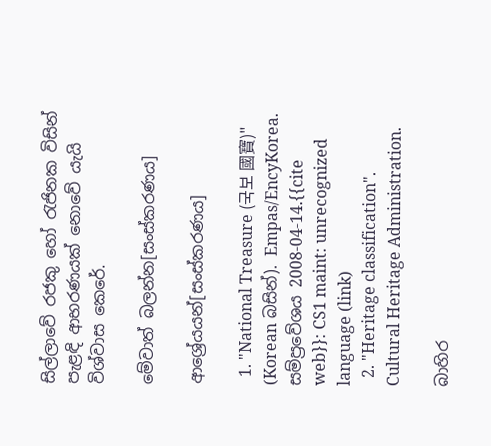සිල්ලාවේ රජකු හෝ රැජිනක විසින් පැළඳි ආභරණයක් නොවේ යැයි විශ්වාස කෙරේ.

මේවාත් බලන්න[සංස්කරණය]

ආශ්‍රේයයන්[සංස්කරණය]

  1. "National Treasure (국보 國寶)" (Korean බසින්). Empas/EncyKorea. සම්ප්‍රවේශය 2008-04-14.{{cite web}}: CS1 maint: unrecognized language (link)
  2. "Heritage classification". Cultural Heritage Administration.

බාහිර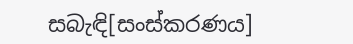සබැඳි[සංස්කරණය]